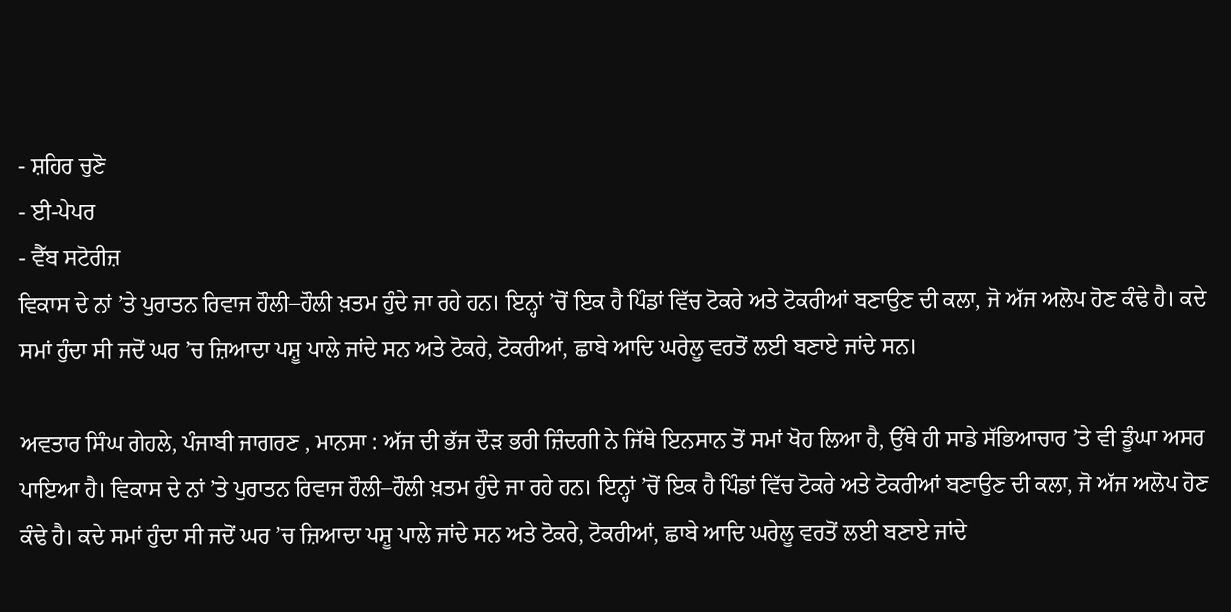- ਸ਼ਹਿਰ ਚੁਣੋ
- ਈ-ਪੇਪਰ
- ਵੈੱਬ ਸਟੋਰੀਜ਼
ਵਿਕਾਸ ਦੇ ਨਾਂ ’ਤੇ ਪੁਰਾਤਨ ਰਿਵਾਜ ਹੌਲੀ–ਹੌਲੀ ਖ਼ਤਮ ਹੁੰਦੇ ਜਾ ਰਹੇ ਹਨ। ਇਨ੍ਹਾਂ ’ਚੋਂ ਇਕ ਹੈ ਪਿੰਡਾਂ ਵਿੱਚ ਟੋਕਰੇ ਅਤੇ ਟੋਕਰੀਆਂ ਬਣਾਉਣ ਦੀ ਕਲਾ, ਜੋ ਅੱਜ ਅਲੋਪ ਹੋਣ ਕੰਢੇ ਹੈ। ਕਦੇ ਸਮਾਂ ਹੁੰਦਾ ਸੀ ਜਦੋਂ ਘਰ ’ਚ ਜ਼ਿਆਦਾ ਪਸ਼ੂ ਪਾਲੇ ਜਾਂਦੇ ਸਨ ਅਤੇ ਟੋਕਰੇ, ਟੋਕਰੀਆਂ, ਛਾਬੇ ਆਦਿ ਘਰੇਲੂ ਵਰਤੋਂ ਲਈ ਬਣਾਏ ਜਾਂਦੇ ਸਨ।

ਅਵਤਾਰ ਸਿੰਘ ਗੇਹਲੇ, ਪੰਜਾਬੀ ਜਾਗਰਣ , ਮਾਨਸਾ : ਅੱਜ ਦੀ ਭੱਜ ਦੌੜ ਭਰੀ ਜ਼ਿੰਦਗੀ ਨੇ ਜਿੱਥੇ ਇਨਸਾਨ ਤੋਂ ਸਮਾਂ ਖੋਹ ਲਿਆ ਹੈ, ਉੱਥੇ ਹੀ ਸਾਡੇ ਸੱਭਿਆਚਾਰ ’ਤੇ ਵੀ ਡੂੰਘਾ ਅਸਰ ਪਾਇਆ ਹੈ। ਵਿਕਾਸ ਦੇ ਨਾਂ ’ਤੇ ਪੁਰਾਤਨ ਰਿਵਾਜ ਹੌਲੀ–ਹੌਲੀ ਖ਼ਤਮ ਹੁੰਦੇ ਜਾ ਰਹੇ ਹਨ। ਇਨ੍ਹਾਂ ’ਚੋਂ ਇਕ ਹੈ ਪਿੰਡਾਂ ਵਿੱਚ ਟੋਕਰੇ ਅਤੇ ਟੋਕਰੀਆਂ ਬਣਾਉਣ ਦੀ ਕਲਾ, ਜੋ ਅੱਜ ਅਲੋਪ ਹੋਣ ਕੰਢੇ ਹੈ। ਕਦੇ ਸਮਾਂ ਹੁੰਦਾ ਸੀ ਜਦੋਂ ਘਰ ’ਚ ਜ਼ਿਆਦਾ ਪਸ਼ੂ ਪਾਲੇ ਜਾਂਦੇ ਸਨ ਅਤੇ ਟੋਕਰੇ, ਟੋਕਰੀਆਂ, ਛਾਬੇ ਆਦਿ ਘਰੇਲੂ ਵਰਤੋਂ ਲਈ ਬਣਾਏ ਜਾਂਦੇ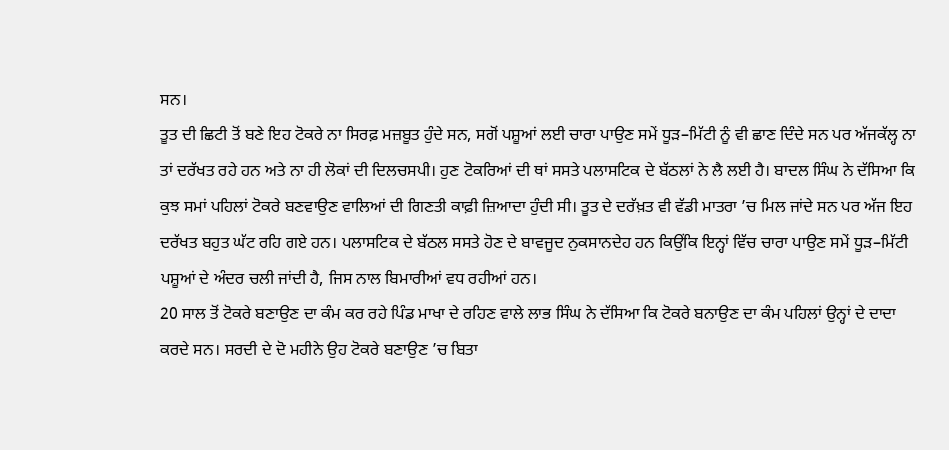ਸਨ।
ਤੂਤ ਦੀ ਛਿਟੀ ਤੋਂ ਬਣੇ ਇਹ ਟੋਕਰੇ ਨਾ ਸਿਰਫ਼ ਮਜ਼ਬੂਤ ਹੁੰਦੇ ਸਨ, ਸਗੋਂ ਪਸ਼ੂਆਂ ਲਈ ਚਾਰਾ ਪਾਉਣ ਸਮੇਂ ਧੂੜ–ਮਿੱਟੀ ਨੂੰ ਵੀ ਛਾਣ ਦਿੰਦੇ ਸਨ ਪਰ ਅੱਜਕੱਲ੍ਹ ਨਾ ਤਾਂ ਦਰੱਖਤ ਰਹੇ ਹਨ ਅਤੇ ਨਾ ਹੀ ਲੋਕਾਂ ਦੀ ਦਿਲਚਸਪੀ। ਹੁਣ ਟੋਕਰਿਆਂ ਦੀ ਥਾਂ ਸਸਤੇ ਪਲਾਸਟਿਕ ਦੇ ਬੱਠਲਾਂ ਨੇ ਲੈ ਲਈ ਹੈ। ਬਾਦਲ ਸਿੰਘ ਨੇ ਦੱਸਿਆ ਕਿ ਕੁਝ ਸਮਾਂ ਪਹਿਲਾਂ ਟੋਕਰੇ ਬਣਵਾਉਣ ਵਾਲਿਆਂ ਦੀ ਗਿਣਤੀ ਕਾਫ਼ੀ ਜ਼ਿਆਦਾ ਹੁੰਦੀ ਸੀ। ਤੂਤ ਦੇ ਦਰੱਖ਼ਤ ਵੀ ਵੱਡੀ ਮਾਤਰਾ ’ਚ ਮਿਲ ਜਾਂਦੇ ਸਨ ਪਰ ਅੱਜ ਇਹ ਦਰੱਖਤ ਬਹੁਤ ਘੱਟ ਰਹਿ ਗਏ ਹਨ। ਪਲਾਸਟਿਕ ਦੇ ਬੱਠਲ ਸਸਤੇ ਹੋਣ ਦੇ ਬਾਵਜੂਦ ਨੁਕਸਾਨਦੇਹ ਹਨ ਕਿਉਂਕਿ ਇਨ੍ਹਾਂ ਵਿੱਚ ਚਾਰਾ ਪਾਉਣ ਸਮੇਂ ਧੂੜ–ਮਿੱਟੀ ਪਸ਼ੂਆਂ ਦੇ ਅੰਦਰ ਚਲੀ ਜਾਂਦੀ ਹੈ, ਜਿਸ ਨਾਲ ਬਿਮਾਰੀਆਂ ਵਧ ਰਹੀਆਂ ਹਨ।
20 ਸਾਲ ਤੋਂ ਟੋਕਰੇ ਬਣਾਉਣ ਦਾ ਕੰਮ ਕਰ ਰਹੇ ਪਿੰਡ ਮਾਖਾ ਦੇ ਰਹਿਣ ਵਾਲੇ ਲਾਭ ਸਿੰਘ ਨੇ ਦੱਸਿਆ ਕਿ ਟੋਕਰੇ ਬਨਾਉਣ ਦਾ ਕੰਮ ਪਹਿਲਾਂ ਉਨ੍ਹਾਂ ਦੇ ਦਾਦਾ ਕਰਦੇ ਸਨ। ਸਰਦੀ ਦੇ ਦੋ ਮਹੀਨੇ ਉਹ ਟੋਕਰੇ ਬਣਾਉਣ ’ਚ ਬਿਤਾ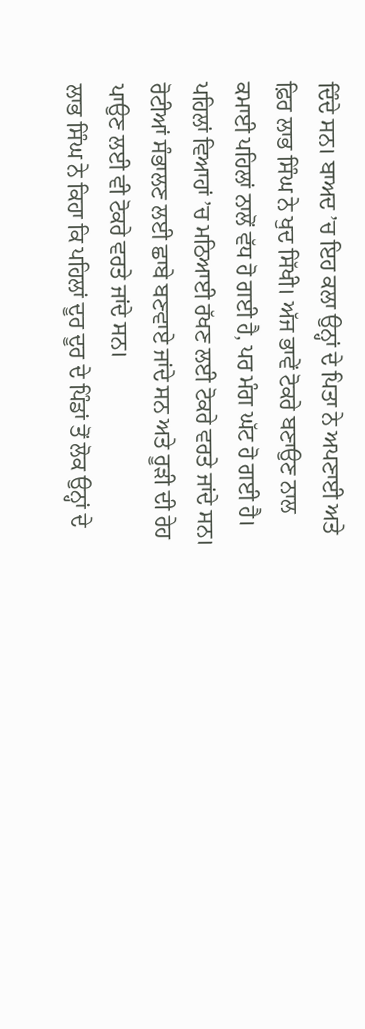ਦਿੰਦੇ ਸਨ। ਬਾਅਦ ’ਚ ਇਹ ਕਲਾ ਉਨ੍ਹਾਂ ਦੇ ਪਿਤਾ ਨੇ ਅਪਣਾਈ ਅਤੇ ਫ਼ਿਰ ਲਾਭ ਸਿੰਘ ਨੇ ਖੁਦ ਸਿੱਖੀ। ਅੱਜ ਭਾਵੇਂ ਟੋਕਰੇ ਬਣਾਉਣ ਨਾਲ ਕਮਾਈ ਪਹਿਲਾਂ ਨਾਲੋਂ ਵੱਧ ਹੋ ਗਈ ਹੈ, ਪਰ ਮੰਗ ਘੱਟ ਹੋ ਗਈ ਹੈ। ਪਹਿਲਾਂ ਵਿਆਹਾਂ ’ਚ ਮਠਿਆਈ ਰੱਖਣ ਲਈ ਟੋਕਰੇ ਵਰਤੇ ਜਾਂਦੇ ਸਨ। ਰੋਟੀਆਂ ਸੰਭਾਲਣ ਲਈ ਛਾਬੇ ਬਣਵਾਏ ਜਾਂਦੇ ਸਨ ਅਤੇ ਰੂੜੀ ਦੀ ਰੇਹ ਪਾਉਣ ਲਈ ਵੀ ਟੋਕਰੇ ਵਰਤੇ ਜਾਂਦੇ ਸਨ।
ਲਾਭ ਸਿੰਘ ਨੇ ਕਿਹਾ ਕਿ ਪਹਿਲਾਂ ਦੂਰ ਦੂਰ ਦੇ ਪਿੰਡਾਂ ਤੋਂ ਲੋਕ ਉਨ੍ਹਾਂ ਦੇ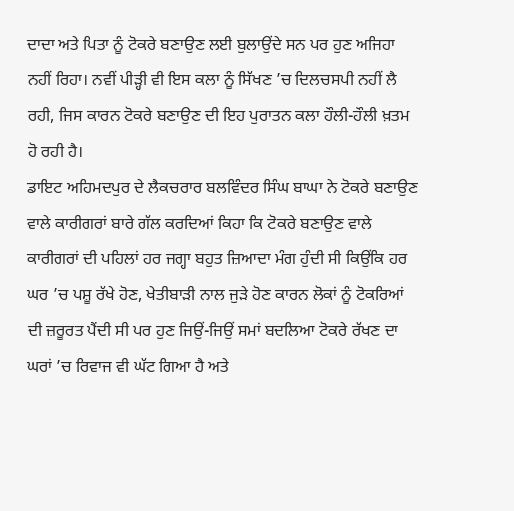ਦਾਦਾ ਅਤੇ ਪਿਤਾ ਨੂੰ ਟੋਕਰੇ ਬਣਾਉਣ ਲਈ ਬੁਲਾਉਂਦੇ ਸਨ ਪਰ ਹੁਣ ਅਜਿਹਾ ਨਹੀਂ ਰਿਹਾ। ਨਵੀਂ ਪੀੜ੍ਹੀ ਵੀ ਇਸ ਕਲਾ ਨੂੰ ਸਿੱਖਣ ’ਚ ਦਿਲਚਸਪੀ ਨਹੀਂ ਲੈ ਰਹੀ, ਜਿਸ ਕਾਰਨ ਟੋਕਰੇ ਬਣਾਉਣ ਦੀ ਇਹ ਪੁਰਾਤਨ ਕਲਾ ਹੌਲੀ-ਹੌਲੀ ਖ਼ਤਮ ਹੋ ਰਹੀ ਹੈ।
ਡਾਇਟ ਅਹਿਮਦਪੁਰ ਦੇ ਲੈਕਚਰਾਰ ਬਲਵਿੰਦਰ ਸਿੰਘ ਬਾਘਾ ਨੇ ਟੋਕਰੇ ਬਣਾਉਣ ਵਾਲੇ ਕਾਰੀਗਰਾਂ ਬਾਰੇ ਗੱਲ ਕਰਦਿਆਂ ਕਿਹਾ ਕਿ ਟੋਕਰੇ ਬਣਾਉਣ ਵਾਲੇ ਕਾਰੀਗਰਾਂ ਦੀ ਪਹਿਲਾਂ ਹਰ ਜਗ੍ਹਾ ਬਹੁਤ ਜ਼ਿਆਦਾ ਮੰਗ ਹੁੰਦੀ ਸੀ ਕਿਉਂਕਿ ਹਰ ਘਰ ’ਚ ਪਸ਼ੂ ਰੱਖੇ ਹੋਣ, ਖੇਤੀਬਾੜੀ ਨਾਲ ਜੁੜੇ ਹੋਣ ਕਾਰਨ ਲੋਕਾਂ ਨੂੰ ਟੋਕਰਿਆਂ ਦੀ ਜ਼ਰੂਰਤ ਪੈਂਦੀ ਸੀ ਪਰ ਹੁਣ ਜਿਉਂ-ਜਿਉਂ ਸਮਾਂ ਬਦਲਿਆ ਟੋਕਰੇ ਰੱਖਣ ਦਾ ਘਰਾਂ ’ਚ ਰਿਵਾਜ ਵੀ ਘੱਟ ਗਿਆ ਹੈ ਅਤੇ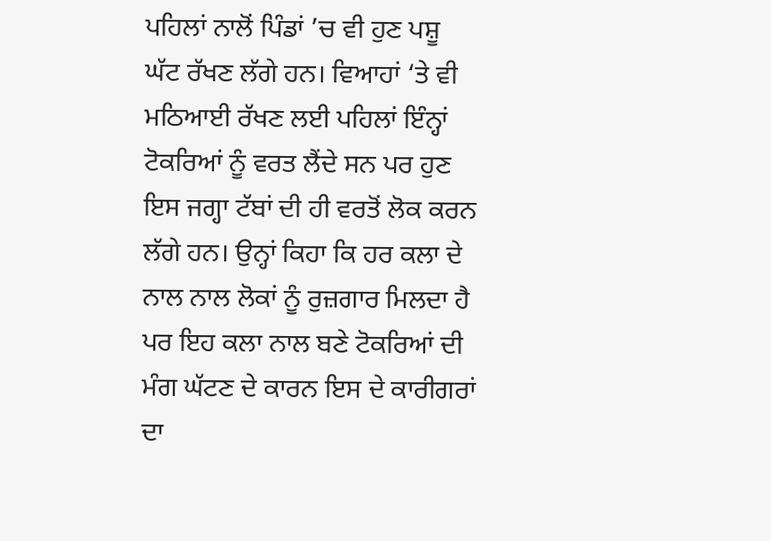ਪਹਿਲਾਂ ਨਾਲੋਂ ਪਿੰਡਾਂ ’ਚ ਵੀ ਹੁਣ ਪਸ਼ੂ ਘੱਟ ਰੱਖਣ ਲੱਗੇ ਹਨ। ਵਿਆਹਾਂ ‘ਤੇ ਵੀ ਮਠਿਆਈ ਰੱਖਣ ਲਈ ਪਹਿਲਾਂ ਇੰਨ੍ਹਾਂ ਟੋਕਰਿਆਂ ਨੂੰ ਵਰਤ ਲੈਂਦੇ ਸਨ ਪਰ ਹੁਣ ਇਸ ਜਗ੍ਹਾ ਟੱਬਾਂ ਦੀ ਹੀ ਵਰਤੋਂ ਲੋਕ ਕਰਨ ਲੱਗੇ ਹਨ। ਉਨ੍ਹਾਂ ਕਿਹਾ ਕਿ ਹਰ ਕਲਾ ਦੇ ਨਾਲ ਨਾਲ ਲੋਕਾਂ ਨੂੰ ਰੁਜ਼ਗਾਰ ਮਿਲਦਾ ਹੈ ਪਰ ਇਹ ਕਲਾ ਨਾਲ ਬਣੇ ਟੋਕਰਿਆਂ ਦੀ ਮੰਗ ਘੱਟਣ ਦੇ ਕਾਰਨ ਇਸ ਦੇ ਕਾਰੀਗਰਾਂ ਦਾ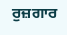ਰੁਜ਼ਗਾਰ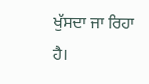ਖੁੱਸਦਾ ਜਾ ਰਿਹਾ ਹੈ।